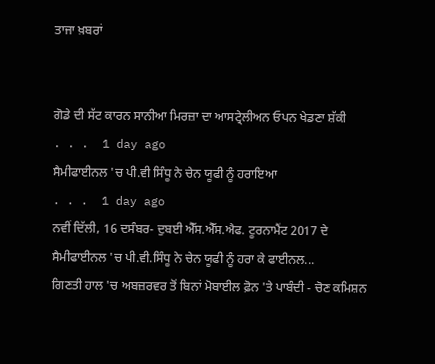ਤਾਜਾ ਖ਼ਬਰਾਂ


ਗੋਡੇ ਦੀ ਸੱਟ ਕਾਰਨ ਸਾਨੀਆ ਮਿਰਜ਼ਾ ਦਾ ਆਸਟ੍ਰੇਲੀਅਨ ਓਪਨ ਖੇਡਣਾ ਸ਼ੱਕੀ
. . .  1 day ago
ਸੈਮੀਫਾਈਨਲ 'ਚ ਪੀ.ਵੀ ਸਿੰਧੂ ਨੇ ਚੇਨ ਯੂਫੀ ਨੂੰ ਹਰਾਇਆ
. . .  1 day ago
ਨਵੀਂ ਦਿੱਲੀ, 16 ਦਸੰਬਰ- ਦੁਬਈ ਐੱਸ.ਐੱਸ.ਐਫ. ਟੂਰਨਾਮੈਂਟ 2017 ਦੇ ਸੈਮੀਫਾਈਨਲ 'ਚ ਪੀ.ਵੀ.ਸਿੰਧੂ ਨੇ ਚੇਨ ਯੂਫੀ ਨੂੰ ਹਰਾ ਕੇ ਫਾਈਨਲ...
ਗਿਣਤੀ ਹਾਲ 'ਚ ਅਬਜ਼ਰਵਰ ਤੋਂ ਬਿਨਾਂ ਮੋਬਾਈਲ ਫ਼ੋਨ 'ਤੇ ਪਾਬੰਦੀ - ਚੋਣ ਕਮਿਸ਼ਨ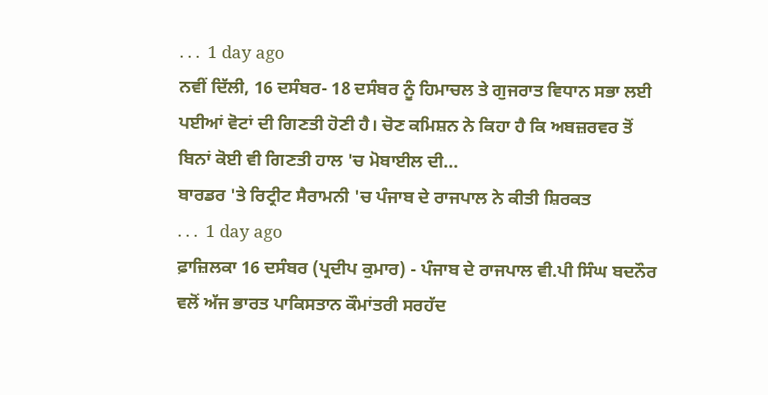. . .  1 day ago
ਨਵੀਂ ਦਿੱਲੀ, 16 ਦਸੰਬਰ- 18 ਦਸੰਬਰ ਨੂੰ ਹਿਮਾਚਲ ਤੇ ਗੁਜਰਾਤ ਵਿਧਾਨ ਸਭਾ ਲਈ ਪਈਆਂ ਵੋਟਾਂ ਦੀ ਗਿਣਤੀ ਹੋਣੀ ਹੈ। ਚੋਣ ਕਮਿਸ਼ਨ ਨੇ ਕਿਹਾ ਹੈ ਕਿ ਅਬਜ਼ਰਵਰ ਤੋਂ ਬਿਨਾਂ ਕੋਈ ਵੀ ਗਿਣਤੀ ਹਾਲ 'ਚ ਮੋਬਾਈਲ ਦੀ...
ਬਾਰਡਰ 'ਤੇ ਰਿਟ੍ਰੀਟ ਸੈਰਾਮਨੀ 'ਚ ਪੰਜਾਬ ਦੇ ਰਾਜਪਾਲ ਨੇ ਕੀਤੀ ਸ਼ਿਰਕਤ
. . .  1 day ago
ਫ਼ਾਜ਼ਿਲਕਾ 16 ਦਸੰਬਰ (ਪ੍ਰਦੀਪ ਕੁਮਾਰ) - ਪੰਜਾਬ ਦੇ ਰਾਜਪਾਲ ਵੀ.ਪੀ ਸਿੰਘ ਬਦਨੌਰ ਵਲੋਂ ਅੱਜ ਭਾਰਤ ਪਾਕਿਸਤਾਨ ਕੌਮਾਂਤਰੀ ਸਰਹੱਦ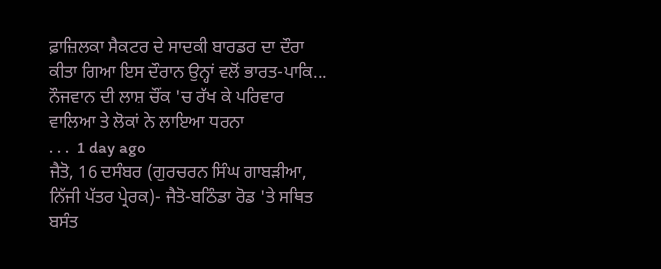ਫ਼ਾਜ਼ਿਲਕਾ ਸੈਕਟਰ ਦੇ ਸਾਦਕੀ ਬਾਰਡਰ ਦਾ ਦੌਰਾ ਕੀਤਾ ਗਿਆ ਇਸ ਦੌਰਾਨ ਉਨ੍ਹਾਂ ਵਲੋਂ ਭਾਰਤ-ਪਾਕਿ...
ਨੌਜਵਾਨ ਦੀ ਲਾਸ਼ ਚੌਂਕ 'ਚ ਰੱਖ ਕੇ ਪਰਿਵਾਰ ਵਾਲਿਆ ਤੇ ਲੋਕਾਂ ਨੇ ਲਾਇਆ ਧਰਨਾ
. . .  1 day ago
ਜੈਤੋ, 16 ਦਸੰਬਰ (ਗੁਰਚਰਨ ਸਿੰਘ ਗਾਬੜੀਆ, ਨਿੱਜੀ ਪੱਤਰ ਪ੍ਰੇਰਕ)- ਜੈਤੋ-ਬਠਿੰਡਾ ਰੋਡ 'ਤੇ ਸਥਿਤ ਬਸੰਤ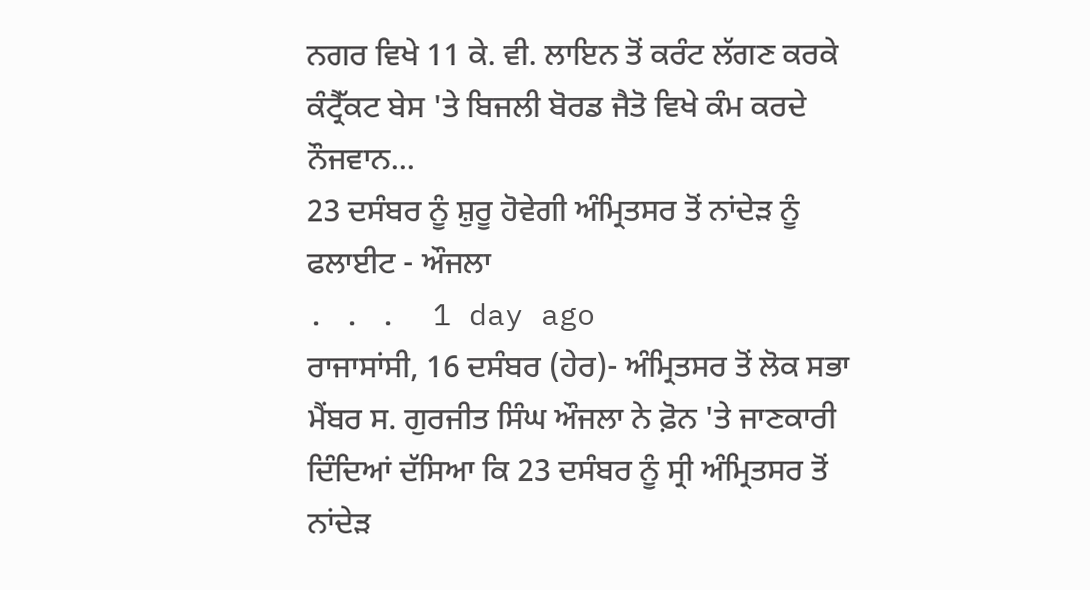ਨਗਰ ਵਿਖੇ 11 ਕੇ. ਵੀ. ਲਾਇਨ ਤੋਂ ਕਰੰਟ ਲੱਗਣ ਕਰਕੇ ਕੰਟ੍ਰੈੱਕਟ ਬੇਸ 'ਤੇ ਬਿਜਲੀ ਬੋਰਡ ਜੈਤੋ ਵਿਖੇ ਕੰਮ ਕਰਦੇ ਨੌਜਵਾਨ...
23 ਦਸੰਬਰ ਨੂੰ ਸ਼ੁਰੂ ਹੋਵੇਗੀ ਅੰਮ੍ਰਿਤਸਰ ਤੋਂ ਨਾਂਦੇੜ ਨੂੰ ਫਲਾਈਟ - ਔਜਲਾ
. . .  1 day ago
ਰਾਜਾਸਾਂਸੀ, 16 ਦਸੰਬਰ (ਹੇਰ)- ਅੰਮ੍ਰਿਤਸਰ ਤੋਂ ਲੋਕ ਸਭਾ ਮੈਂਬਰ ਸ. ਗੁਰਜੀਤ ਸਿੰਘ ਔਜਲਾ ਨੇ ਫ਼ੋਨ 'ਤੇ ਜਾਣਕਾਰੀ ਦਿੰਦਿਆਂ ਦੱਸਿਆ ਕਿ 23 ਦਸੰਬਰ ਨੂੰ ਸ੍ਰੀ ਅੰਮ੍ਰਿਤਸਰ ਤੋਂ ਨਾਂਦੇੜ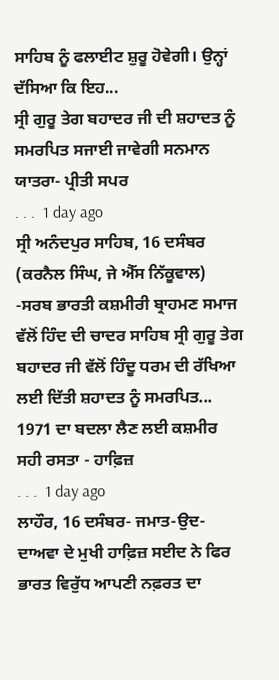ਸਾਹਿਬ ਨੂੰ ਫਲਾਈਟ ਸ਼ੁਰੂ ਹੋਵੇਗੀ। ਉਨ੍ਹਾਂ ਦੱਸਿਆ ਕਿ ਇਹ...
ਸ੍ਰੀ ਗੁਰੂ ਤੇਗ ਬਹਾਦਰ ਜੀ ਦੀ ਸ਼ਹਾਦਤ ਨੂੰ ਸਮਰਪਿਤ ਸਜਾਈ ਜਾਵੇਗੀ ਸਨਮਾਨ ਯਾਤਰਾ- ਪ੍ਰੀਤੀ ਸਪਰ
. . .  1 day ago
ਸ੍ਰੀ ਅਨੰਦਪੁਰ ਸਾਹਿਬ, 16 ਦਸੰਬਰ (ਕਰਨੈਲ ਸਿੰਘ, ਜੇ ਐੱਸ ਨਿੱਕੂਵਾਲ) -ਸਰਬ ਭਾਰਤੀ ਕਸ਼ਮੀਰੀ ਬ੍ਰਾਹਮਣ ਸਮਾਜ ਵੱਲੋਂ ਹਿੰਦ ਦੀ ਚਾਦਰ ਸਾਹਿਬ ਸ੍ਰੀ ਗੁਰੂ ਤੇਗ ਬਹਾਦਰ ਜੀ ਵੱਲੋਂ ਹਿੰਦੂ ਧਰਮ ਦੀ ਰੱਖਿਆ ਲਈ ਦਿੱਤੀ ਸ਼ਹਾਦਤ ਨੂੰ ਸਮਰਪਿਤ...
1971 ਦਾ ਬਦਲਾ ਲੈਣ ਲਈ ਕਸ਼ਮੀਰ ਸਹੀ ਰਸਤਾ - ਹਾਫ਼ਿਜ਼
. . .  1 day ago
ਲਾਹੌਰ, 16 ਦਸੰਬਰ- ਜਮਾਤ-ਉਦ-ਦਾਅਵਾ ਦੇ ਮੁਖੀ ਹਾਫ਼ਿਜ਼ ਸਈਦ ਨੇ ਫਿਰ ਭਾਰਤ ਵਿਰੁੱਧ ਆਪਣੀ ਨਫ਼ਰਤ ਦਾ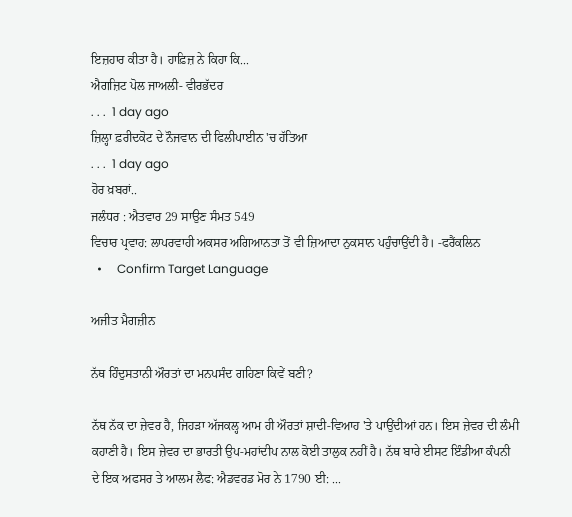ਇਜ਼ਹਾਰ ਕੀਤਾ ਹੈ। ਹਾਫ਼ਿਜ਼ ਨੇ ਕਿਹਾ ਕਿ...
ਐਗਜ਼ਿਟ ਪੋਲ ਜਾਅਲੀ- ਵੀਰਭੱਦਰ
. . .  1 day ago
ਜ਼ਿਲ੍ਹਾ ਫ਼ਰੀਦਕੋਟ ਦੇ ਨੌਜਵਾਨ ਦੀ ਫਿਲੀਪਾਈਨ 'ਚ ਹੱਤਿਆ
. . .  1 day ago
ਹੋਰ ਖ਼ਬਰਾਂ..
ਜਲੰਧਰ : ਐਤਵਾਰ 29 ਸਾਉਣ ਸੰਮਤ 549
ਵਿਚਾਰ ਪ੍ਰਵਾਹ: ਲਾਪਰਵਾਹੀ ਅਕਸਰ ਅਗਿਆਨਤਾ ਤੋਂ ਵੀ ਜ਼ਿਆਦਾ ਨੁਕਸਾਨ ਪਹੁੰਚਾਉਂਦੀ ਹੈ। -ਫਰੈਂਕਲਿਨ
  •     Confirm Target Language

ਅਜੀਤ ਮੈਗਜ਼ੀਨ

ਨੱਥ ਹਿੰਦੁਸਤਾਨੀ ਔਰਤਾਂ ਦਾ ਮਨਪਸੰਦ ਗਹਿਣਾ ਕਿਵੇਂ ਬਣੀ?

ਨੱਥ ਨੱਕ ਦਾ ਜ਼ੇਵਰ ਹੈ, ਜਿਹੜਾ ਅੱਜਕਲ੍ਹ ਆਮ ਹੀ ਔਰਤਾਂ ਸ਼ਾਦੀ-ਵਿਆਹ 'ਤੇ ਪਾਉਂਦੀਆਂ ਹਨ। ਇਸ ਜ਼ੇਵਰ ਦੀ ਲੰਮੀ ਕਹਾਣੀ ਹੈ। ਇਸ ਜ਼ੇਵਰ ਦਾ ਭਾਰਤੀ ਉਪ-ਮਹਾਂਦੀਪ ਨਾਲ ਕੋਈ ਤਾਲੁਕ ਨਹੀਂ ਹੈ। ਨੱਥ ਬਾਰੇ ਈਸਟ ਇੰਡੀਆ ਕੰਪਨੀ ਦੇ ਇਕ ਅਫਸਰ ਤੇ ਆਲਮ ਲੈਫ: ਐਡਵਰਡ ਮੋਰ ਨੇ 1790 ਈ: ...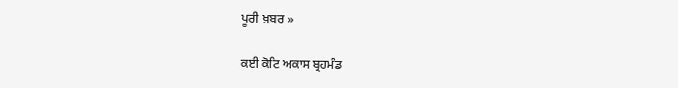ਪੂਰੀ ਖ਼ਬਰ »

ਕਈ ਕੋਟਿ ਅਕਾਸ ਬ੍ਰਹਮੰਡ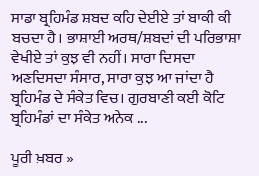ਸਾਡਾ ਬ੍ਰਹਿਮੰਡ ਸ਼ਬਦ ਕਹਿ ਦੇਈਏ ਤਾਂ ਬਾਕੀ ਕੀ ਬਚਦਾ ਹੈ। ਭਾਸ਼ਾਈ ਅਰਥ/ਸ਼ਬਦਾਂ ਦੀ ਪਰਿਭਾਸ਼ਾ ਵੇਖੀਏ ਤਾਂ ਕੁਝ ਵੀ ਨਹੀਂ। ਸਾਰਾ ਦਿਸਦਾ ਅਣਦਿਸਦਾ ਸੰਸਾਰ, ਸਾਰਾ ਕੁਝ ਆ ਜਾਂਦਾ ਹੈ ਬ੍ਰਹਿਮੰਡ ਦੇ ਸੰਕੇਤ ਵਿਚ। ਗੁਰਬਾਣੀ ਕਈ ਕੋਟਿ ਬ੍ਰਹਿਮੰਡਾਂ ਦਾ ਸੰਕੇਤ ਅਨੇਕ ...

ਪੂਰੀ ਖ਼ਬਰ »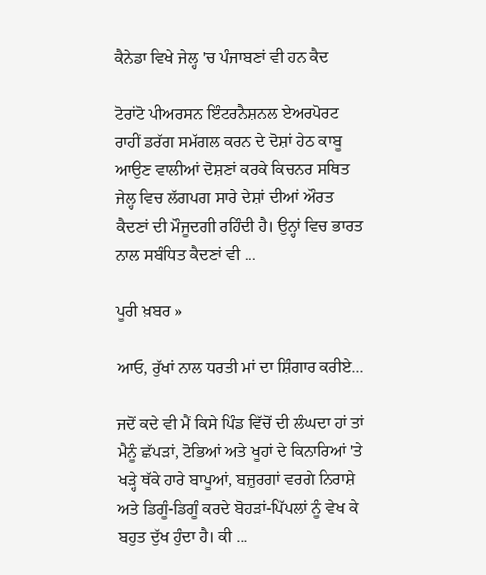ਕੈਨੇਡਾ ਵਿਖੇ ਜੇਲ੍ਹ 'ਚ ਪੰਜਾਬਣਾਂ ਵੀ ਹਨ ਕੈਦ

ਟੋਰਾਂਟੋ ਪੀਅਰਸਨ ਇੰਟਰਨੈਸ਼ਨਲ ਏਅਰਪੋਰਟ ਰਾਹੀਂ ਡਰੱਗ ਸਮੱਗਲ ਕਰਨ ਦੇ ਦੋਸ਼ਾਂ ਹੇਠ ਕਾਬੂ ਆਉਣ ਵਾਲੀਆਂ ਦੋਸ਼ਣਾਂ ਕਰਕੇ ਕਿਚਨਰ ਸਥਿਤ ਜੇਲ੍ਹ ਵਿਚ ਲੱਗਪਗ ਸਾਰੇ ਦੇਸ਼ਾਂ ਦੀਆਂ ਔਰਤ ਕੈਦਣਾਂ ਦੀ ਮੌਜੂਦਗੀ ਰਹਿੰਦੀ ਹੈ। ਉਨ੍ਹਾਂ ਵਿਚ ਭਾਰਤ ਨਾਲ ਸਬੰਧਿਤ ਕੈਦਣਾਂ ਵੀ ...

ਪੂਰੀ ਖ਼ਬਰ »

ਆਓ, ਰੁੱਖਾਂ ਨਾਲ ਧਰਤੀ ਮਾਂ ਦਾ ਸ਼ਿੰਗਾਰ ਕਰੀਏ...

ਜਦੋਂ ਕਦੇ ਵੀ ਮੈਂ ਕਿਸੇ ਪਿੰਡ ਵਿੱਚੋਂ ਦੀ ਲੰਘਦਾ ਹਾਂ ਤਾਂ ਮੈਨੂੰ ਛੱਪੜਾਂ, ਟੋਭਿਆਂ ਅਤੇ ਖੂਹਾਂ ਦੇ ਕਿਨਾਰਿਆਂ 'ਤੇ ਖੜ੍ਹੇ ਥੱਕੇ ਹਾਰੇ ਬਾਪੂਆਂ, ਬਜ਼ੁਰਗਾਂ ਵਰਗੇ ਨਿਰਾਸ਼ੇ ਅਤੇ ਡਿਗੂੰ-ਡਿਗੂੰ ਕਰਦੇ ਬੋਹੜਾਂ-ਪਿੱਪਲਾਂ ਨੂੰ ਵੇਖ ਕੇ ਬਹੁਤ ਦੁੱਖ ਹੁੰਦਾ ਹੈ। ਕੀ ...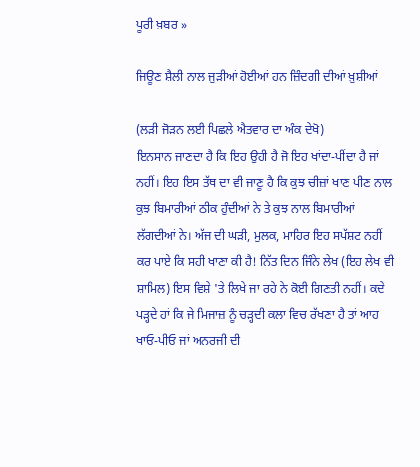ਪੂਰੀ ਖ਼ਬਰ »

ਜਿਊਣ ਸ਼ੈਲੀ ਨਾਲ ਜੁੜੀਆਂ ਹੋਈਆਂ ਹਨ ਜ਼ਿੰਦਗੀ ਦੀਆਂ ਖ਼ੁਸ਼ੀਆਂ

(ਲੜੀ ਜੋੜਨ ਲਈ ਪਿਛਲੇ ਐਤਵਾਰ ਦਾ ਅੰਕ ਦੇਖੋ)
ਇਨਸਾਨ ਜਾਣਦਾ ਹੈ ਕਿ ਇਹ ਉਹੀ ਹੈ ਜੋ ਇਹ ਖਾਂਦਾ-ਪੀਂਦਾ ਹੈ ਜਾਂ ਨਹੀਂ। ਇਹ ਇਸ ਤੱਥ ਦਾ ਵੀ ਜਾਣੂ ਹੈ ਕਿ ਕੁਝ ਚੀਜ਼ਾਂ ਖਾਣ ਪੀਣ ਨਾਲ ਕੁਝ ਬਿਮਾਰੀਆਂ ਠੀਕ ਹੁੰਦੀਆਂ ਨੇ ਤੇ ਕੁਝ ਨਾਲ ਬਿਮਾਰੀਆਂ ਲੱਗਦੀਆਂ ਨੇ। ਅੱਜ ਦੀ ਘੜੀ, ਮੁਲਕ, ਮਾਹਿਰ ਇਹ ਸਪੱਸ਼ਟ ਨਹੀਂ ਕਰ ਪਾਏ ਕਿ ਸਹੀ ਖਾਣਾ ਕੀ ਹੈ! ਨਿੱਤ ਦਿਨ ਜਿੰਨੇ ਲੇਖ (ਇਹ ਲੇਖ ਵੀ ਸ਼ਾਮਿਲ) ਇਸ ਵਿਸ਼ੇ 'ਤੇ ਲਿਖੇ ਜਾ ਰਹੇ ਨੇ ਕੋਈ ਗਿਣਤੀ ਨਹੀਂ। ਕਦੇ ਪੜ੍ਹਦੇ ਹਾਂ ਕਿ ਜੇ ਮਿਜਾਜ਼ ਨੂੰ ਚੜ੍ਹਦੀ ਕਲਾ ਵਿਚ ਰੱਖਣਾ ਹੈ ਤਾਂ ਆਹ ਖਾਓ-ਪੀਓ ਜਾਂ ਅਨਰਜੀ ਦੀ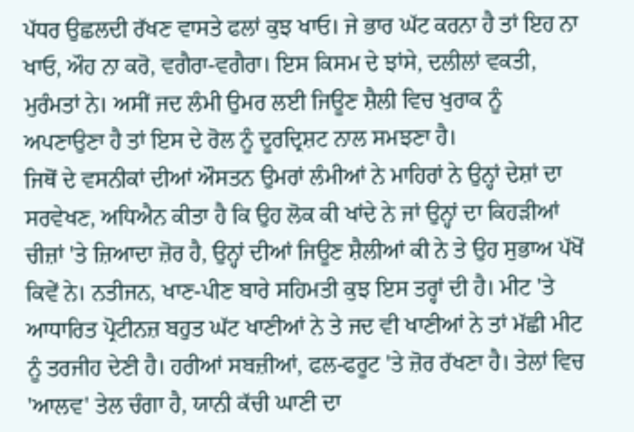ਪੱਧਰ ਉਛਲਦੀ ਰੱਖਣ ਵਾਸਤੇ ਫਲਾਂ ਕੁਝ ਖਾਓ। ਜੇ ਭਾਰ ਘੱਟ ਕਰਨਾ ਹੈ ਤਾਂ ਇਹ ਨਾ ਖਾਓ, ਔਹ ਨਾ ਕਰੋ, ਵਗੈਰਾ-ਵਗੈਰਾ। ਇਸ ਕਿਸਮ ਦੇ ਝਾਂਸੇ, ਦਲੀਲਾਂ ਵਕਤੀ, ਮੁਰੰਮਤਾਂ ਨੇ। ਅਸੀਂ ਜਦ ਲੰਮੀ ਉਮਰ ਲਈ ਜਿਊਣ ਸ਼ੈਲੀ ਵਿਚ ਖੁਰਾਕ ਨੂੰ ਅਪਣਾਉਣਾ ਹੈ ਤਾਂ ਇਸ ਦੇ ਰੋਲ ਨੂੰ ਦੂਰਦ੍ਰਿਸ਼ਟ ਨਾਲ ਸਮਝਣਾ ਹੈ।
ਜਿਥੋਂ ਦੇ ਵਸਨੀਕਾਂ ਦੀਆਂ ਔਸਤਨ ਉਮਰਾਂ ਲੰਮੀਆਂ ਨੇ ਮਾਹਿਰਾਂ ਨੇ ਉਨ੍ਹਾਂ ਦੇਸ਼ਾਂ ਦਾ ਸਰਵੇਖਣ, ਅਧਿਐਨ ਕੀਤਾ ਹੈ ਕਿ ਉਹ ਲੋਕ ਕੀ ਖਾਂਦੇ ਨੇ ਜਾਂ ਉਨ੍ਹਾਂ ਦਾ ਕਿਹੜੀਆਂ ਚੀਜ਼ਾਂ 'ਤੇ ਜ਼ਿਆਦਾ ਜ਼ੋਰ ਹੈ, ਉਨ੍ਹਾਂ ਦੀਆਂ ਜਿਊਣ ਸ਼ੈਲੀਆਂ ਕੀ ਨੇ ਤੇ ਉਹ ਸੁਭਾਅ ਪੱਖੋਂ ਕਿਵੇਂ ਨੇ। ਨਤੀਜਨ, ਖਾਣ-ਪੀਣ ਬਾਰੇ ਸਹਿਮਤੀ ਕੁਝ ਇਸ ਤਰ੍ਹਾਂ ਦੀ ਹੈ। ਮੀਟ 'ਤੇ ਆਧਾਰਿਤ ਪ੍ਰੋਟੀਨਜ਼ ਬਹੁਤ ਘੱਟ ਖਾਣੀਆਂ ਨੇ ਤੇ ਜਦ ਵੀ ਖਾਣੀਆਂ ਨੇ ਤਾਂ ਮੱਛੀ ਮੀਟ ਨੂੰ ਤਰਜੀਹ ਦੇਣੀ ਹੈ। ਹਰੀਆਂ ਸਬਜ਼ੀਆਂ, ਫਲ-ਫਰੂਟ 'ਤੇ ਜ਼ੋਰ ਰੱਖਣਾ ਹੈ। ਤੇਲਾਂ ਵਿਚ 'ਆਲਵ' ਤੇਲ ਚੰਗਾ ਹੈ, ਯਾਨੀ ਕੱਚੀ ਘਾਣੀ ਦਾ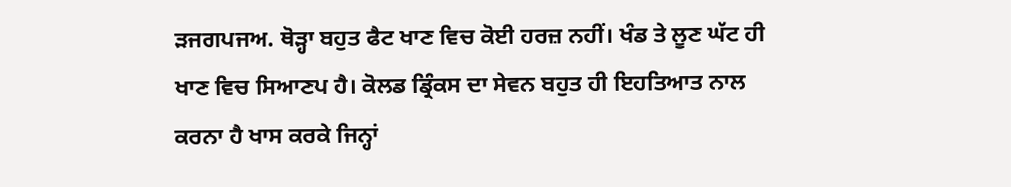ੜਜਗਪਜਅ. ਥੋੜ੍ਹਾ ਬਹੁਤ ਫੈਟ ਖਾਣ ਵਿਚ ਕੋਈ ਹਰਜ਼ ਨਹੀਂ। ਖੰਡ ਤੇ ਲੂਣ ਘੱਟ ਹੀ ਖਾਣ ਵਿਚ ਸਿਆਣਪ ਹੈ। ਕੋਲਡ ਡ੍ਰਿੰਕਸ ਦਾ ਸੇਵਨ ਬਹੁਤ ਹੀ ਇਹਤਿਆਤ ਨਾਲ ਕਰਨਾ ਹੈ ਖਾਸ ਕਰਕੇ ਜਿਨ੍ਹਾਂ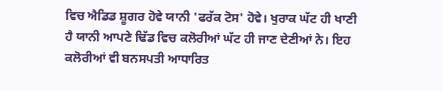ਵਿਚ ਐਡਿਡ ਸ਼ੂਗਰ ਹੋਵੇ ਯਾਨੀ 'ਫਰੱਕ ਟੋਸ' ਹੋਵੇ। ਖੁਰਾਕ ਘੱਟ ਹੀ ਖਾਣੀ ਹੈ ਯਾਨੀ ਆਪਣੇ ਢਿੱਡ ਵਿਚ ਕਲੋਰੀਆਂ ਘੱਟ ਹੀ ਜਾਣ ਦੇਣੀਆਂ ਨੇ। ਇਹ ਕਲੋਰੀਆਂ ਵੀ ਬਨਸਪਤੀ ਆਧਾਰਿਤ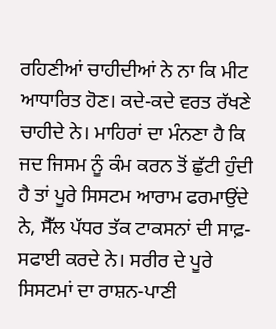ਰਹਿਣੀਆਂ ਚਾਹੀਦੀਆਂ ਨੇ ਨਾ ਕਿ ਮੀਟ ਆਧਾਰਿਤ ਹੋਣ। ਕਦੇ-ਕਦੇ ਵਰਤ ਰੱਖਣੇ ਚਾਹੀਦੇ ਨੇ। ਮਾਹਿਰਾਂ ਦਾ ਮੰਨਣਾ ਹੈ ਕਿ ਜਦ ਜਿਸਮ ਨੂੰ ਕੰਮ ਕਰਨ ਤੋਂ ਛੁੱਟੀ ਹੁੰਦੀ ਹੈ ਤਾਂ ਪੂਰੇ ਸਿਸਟਮ ਆਰਾਮ ਫਰਮਾਉਂਦੇ ਨੇ, ਸੈੱਲ ਪੱਧਰ ਤੱਕ ਟਾਕਸਨਾਂ ਦੀ ਸਾਫ਼-ਸਫਾਈ ਕਰਦੇ ਨੇ। ਸਰੀਰ ਦੇ ਪੂਰੇ ਸਿਸਟਮਾਂ ਦਾ ਰਾਸ਼ਨ-ਪਾਣੀ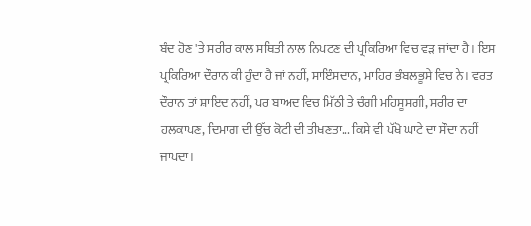ਬੰਦ ਹੋਣ 'ਤੇ ਸਰੀਰ ਕਾਲ ਸਥਿਤੀ ਨਾਲ ਨਿਪਟਣ ਦੀ ਪ੍ਰਕਿਰਿਆ ਵਿਚ ਵੜ ਜਾਂਦਾ ਹੈ। ਇਸ ਪ੍ਰਕਿਰਿਆ ਦੌਰਾਨ ਕੀ ਹੁੰਦਾ ਹੈ ਜਾਂ ਨਹੀਂ, ਸਾਇੰਸਦਾਨ, ਮਾਹਿਰ ਭੰਬਲਭੂਸੇ ਵਿਚ ਨੇ। ਵਰਤ ਦੌਰਾਨ ਤਾਂ ਸ਼ਾਇਦ ਨਹੀਂ, ਪਰ ਬਾਅਦ ਵਿਚ ਮਿੱਠੀ ਤੇ ਚੰਗੀ ਮਹਿਸੂਸਗੀ, ਸਰੀਰ ਦਾ ਹਲਕਾਪਣ, ਦਿਮਾਗ ਦੀ ਉੱਚ ਕੋਟੀ ਦੀ ਤੀਖਣਤਾ... ਕਿਸੇ ਵੀ ਪੱਖੋ ਘਾਟੇ ਦਾ ਸੌਦਾ ਨਹੀਂ ਜਾਪਦਾ।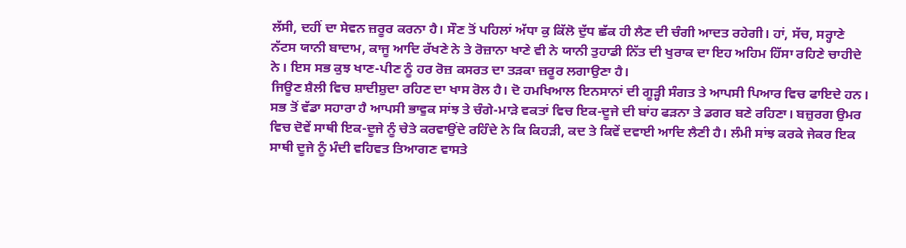ਲੱਸੀ, ਦਹੀਂ ਦਾ ਸੇਵਨ ਜ਼ਰੂਰ ਕਰਨਾ ਹੈ। ਸੌਣ ਤੋਂ ਪਹਿਲਾਂ ਅੱਧਾ ਕੁ ਕਿੱਲੋ ਦੁੱਧ ਛੱਕ ਹੀ ਲੈਣ ਦੀ ਚੰਗੀ ਆਦਤ ਰਹੇਗੀ। ਹਾਂ, ਸੱਚ, ਸਰ੍ਹਾਣੇ ਨੱਟਸ ਯਾਨੀ ਬਾਦਾਮ, ਕਾਜੂ ਆਦਿ ਰੱਖਣੇ ਨੇ ਤੇ ਰੋਜ਼ਾਨਾ ਖਾਣੇ ਵੀ ਨੇ ਯਾਨੀ ਤੁਹਾਡੀ ਨਿੱਤ ਦੀ ਖੁਰਾਕ ਦਾ ਇਹ ਅਹਿਮ ਹਿੱਸਾ ਰਹਿਣੇ ਚਾਹੀਦੇ ਨੇ। ਇਸ ਸਭ ਕੁਝ ਖਾਣ-ਪੀਣ ਨੂੰ ਹਰ ਰੋਜ਼ ਕਸਰਤ ਦਾ ਤੜਕਾ ਜ਼ਰੂਰ ਲਗਾਉਣਾ ਹੈ।
ਜਿਊਣ ਸ਼ੈਲੀ ਵਿਚ ਸ਼ਾਦੀਸ਼ੁਦਾ ਰਹਿਣ ਦਾ ਖਾਸ ਰੋਲ ਹੈ। ਦੋ ਹਮਖਿਆਲ ਇਨਸਾਨਾਂ ਦੀ ਗੂੜ੍ਹੀ ਸੰਗਤ ਤੇ ਆਪਸੀ ਪਿਆਰ ਵਿਚ ਫਾਇਦੇ ਹਨ। ਸਭ ਤੋਂ ਵੱਡਾ ਸਹਾਰਾ ਹੈ ਆਪਸੀ ਭਾਵੁਕ ਸਾਂਝ ਤੇ ਚੰਗੇ-ਮਾੜੇ ਵਕਤਾਂ ਵਿਚ ਇਕ-ਦੂਜੇ ਦੀ ਬਾਂਹ ਫੜਨਾ ਤੇ ਡਗਰ ਬਣੇ ਰਹਿਣਾ। ਬਜ਼ੁਰਗ ਉਮਰ ਵਿਚ ਦੋਵੇਂ ਸਾਥੀ ਇਕ-ਦੂਜੇ ਨੂੰ ਚੇਤੇ ਕਰਵਾਉਂਦੇ ਰਹਿੰਦੇ ਨੇ ਕਿ ਕਿਹੜੀ, ਕਦ ਤੇ ਕਿਵੇਂ ਦਵਾਈ ਆਦਿ ਲੈਣੀ ਹੈ। ਲੰਮੀ ਸਾਂਝ ਕਰਕੇ ਜੇਕਰ ਇਕ ਸਾਥੀ ਦੂਜੇ ਨੂੰ ਮੰਦੀ ਵਹਿਵਤ ਤਿਆਗਣ ਵਾਸਤੇ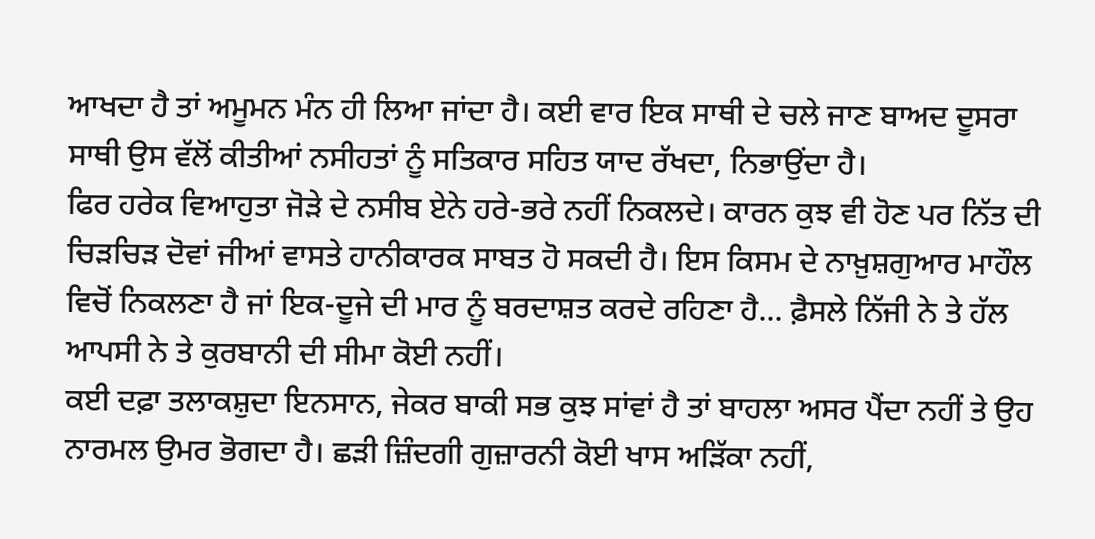ਆਖਦਾ ਹੈ ਤਾਂ ਅਮੂਮਨ ਮੰਨ ਹੀ ਲਿਆ ਜਾਂਦਾ ਹੈ। ਕਈ ਵਾਰ ਇਕ ਸਾਥੀ ਦੇ ਚਲੇ ਜਾਣ ਬਾਅਦ ਦੂਸਰਾ ਸਾਥੀ ਉਸ ਵੱਲੋਂ ਕੀਤੀਆਂ ਨਸੀਹਤਾਂ ਨੂੰ ਸਤਿਕਾਰ ਸਹਿਤ ਯਾਦ ਰੱਖਦਾ, ਨਿਭਾਉਂਦਾ ਹੈ।
ਫਿਰ ਹਰੇਕ ਵਿਆਹੁਤਾ ਜੋੜੇ ਦੇ ਨਸੀਬ ਏਨੇ ਹਰੇ-ਭਰੇ ਨਹੀਂ ਨਿਕਲਦੇ। ਕਾਰਨ ਕੁਝ ਵੀ ਹੋਣ ਪਰ ਨਿੱਤ ਦੀ ਚਿੜਚਿੜ ਦੋਵਾਂ ਜੀਆਂ ਵਾਸਤੇ ਹਾਨੀਕਾਰਕ ਸਾਬਤ ਹੋ ਸਕਦੀ ਹੈ। ਇਸ ਕਿਸਮ ਦੇ ਨਾਖ਼ੁਸ਼ਗੁਆਰ ਮਾਹੌਲ ਵਿਚੋਂ ਨਿਕਲਣਾ ਹੈ ਜਾਂ ਇਕ-ਦੂਜੇ ਦੀ ਮਾਰ ਨੂੰ ਬਰਦਾਸ਼ਤ ਕਰਦੇ ਰਹਿਣਾ ਹੈ... ਫ਼ੈਸਲੇ ਨਿੱਜੀ ਨੇ ਤੇ ਹੱਲ ਆਪਸੀ ਨੇ ਤੇ ਕੁਰਬਾਨੀ ਦੀ ਸੀਮਾ ਕੋਈ ਨਹੀਂ।
ਕਈ ਦਫ਼ਾ ਤਲਾਕਸ਼ੁਦਾ ਇਨਸਾਨ, ਜੇਕਰ ਬਾਕੀ ਸਭ ਕੁਝ ਸਾਂਵਾਂ ਹੈ ਤਾਂ ਬਾਹਲਾ ਅਸਰ ਪੈਂਦਾ ਨਹੀਂ ਤੇ ਉਹ ਨਾਰਮਲ ਉਮਰ ਭੋਗਦਾ ਹੈ। ਛੜੀ ਜ਼ਿੰਦਗੀ ਗੁਜ਼ਾਰਨੀ ਕੋਈ ਖਾਸ ਅੜਿੱਕਾ ਨਹੀਂ,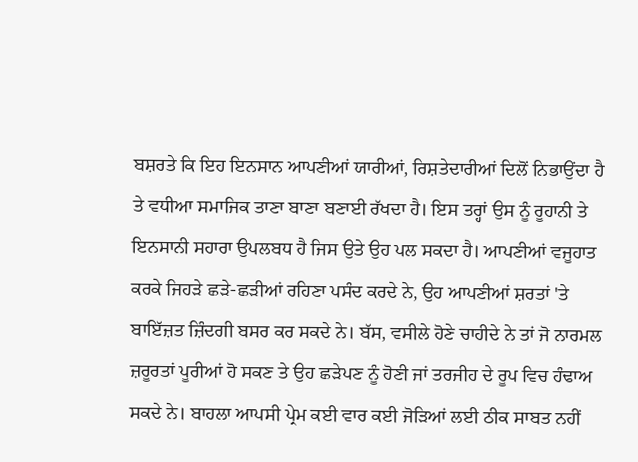ਬਸ਼ਰਤੇ ਕਿ ਇਹ ਇਨਸਾਨ ਆਪਣੀਆਂ ਯਾਰੀਆਂ, ਰਿਸ਼ਤੇਦਾਰੀਆਂ ਦਿਲੋਂ ਨਿਭਾਉਂਦਾ ਹੈ ਤੇ ਵਧੀਆ ਸਮਾਜਿਕ ਤਾਣਾ ਬਾਣਾ ਬਣਾਈ ਰੱਖਦਾ ਹੈ। ਇਸ ਤਰ੍ਹਾਂ ਉਸ ਨੂੰ ਰੂਹਾਨੀ ਤੇ ਇਨਸਾਨੀ ਸਹਾਰਾ ਉਪਲਬਧ ਹੈ ਜਿਸ ਉਤੇ ਉਹ ਪਲ ਸਕਦਾ ਹੈ। ਆਪਣੀਆਂ ਵਜੂਹਾਤ ਕਰਕੇ ਜਿਹੜੇ ਛੜੇ-ਛੜੀਆਂ ਰਹਿਣਾ ਪਸੰਦ ਕਰਦੇ ਨੇ, ਉਹ ਆਪਣੀਆਂ ਸ਼ਰਤਾਂ 'ਤੇ ਬਾਇੱਜ਼ਤ ਜ਼ਿੰਦਗੀ ਬਸਰ ਕਰ ਸਕਦੇ ਨੇ। ਬੱਸ, ਵਸੀਲੇ ਹੋਣੇ ਚਾਹੀਦੇ ਨੇ ਤਾਂ ਜੋ ਨਾਰਮਲ ਜ਼ਰੂਰਤਾਂ ਪੂਰੀਆਂ ਹੋ ਸਕਣ ਤੇ ਉਹ ਛੜੇਪਣ ਨੂੰ ਹੋਣੀ ਜਾਂ ਤਰਜੀਹ ਦੇ ਰੂਪ ਵਿਚ ਹੰਢਾਅ ਸਕਦੇ ਨੇ। ਬਾਹਲਾ ਆਪਸੀ ਪ੍ਰੇਮ ਕਈ ਵਾਰ ਕਈ ਜੋੜਿਆਂ ਲਈ ਠੀਕ ਸਾਬਤ ਨਹੀਂ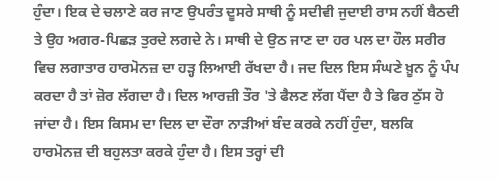ਹੁੰਦਾ। ਇਕ ਦੇ ਚਲਾਣੇ ਕਰ ਜਾਣ ਉਪਰੰਤ ਦੂਸਰੇ ਸਾਥੀ ਨੂੰ ਸਦੀਵੀ ਜੁਦਾਈ ਰਾਸ ਨਹੀਂ ਬੈਠਦੀ ਤੇ ਉਹ ਅਗਰ-ਪਿਛੜ ਤੁਰਦੇ ਲਗਦੇ ਨੇ। ਸਾਥੀ ਦੇ ਉਠ ਜਾਣ ਦਾ ਹਰ ਪਲ ਦਾ ਹੌਲ ਸਰੀਰ ਵਿਚ ਲਗਾਤਾਰ ਹਾਰਮੋਨਜ਼ ਦਾ ਹੜ੍ਹ ਲਿਆਈ ਰੱਖਦਾ ਹੈ। ਜਦ ਦਿਲ ਇਸ ਸੰਘਣੇ ਖ਼ੂਨ ਨੂੰ ਪੰਪ ਕਰਦਾ ਹੈ ਤਾਂ ਜ਼ੋਰ ਲੱਗਦਾ ਹੈ। ਦਿਲ ਆਰਜ਼ੀ ਤੌਰ 'ਤੇ ਫੈਲਣ ਲੱਗ ਪੈਂਦਾ ਹੈ ਤੇ ਫਿਰ ਠੁੱਸ ਹੋ ਜਾਂਦਾ ਹੈ। ਇਸ ਕਿਸਮ ਦਾ ਦਿਲ ਦਾ ਦੌਰਾ ਨਾੜੀਆਂ ਬੰਦ ਕਰਕੇ ਨਹੀਂ ਹੁੰਦਾ, ਬਲਕਿ ਹਾਰਮੋਨਜ਼ ਦੀ ਬਹੁਲਤਾ ਕਰਕੇ ਹੁੰਦਾ ਹੈ। ਇਸ ਤਰ੍ਹਾਂ ਦੀ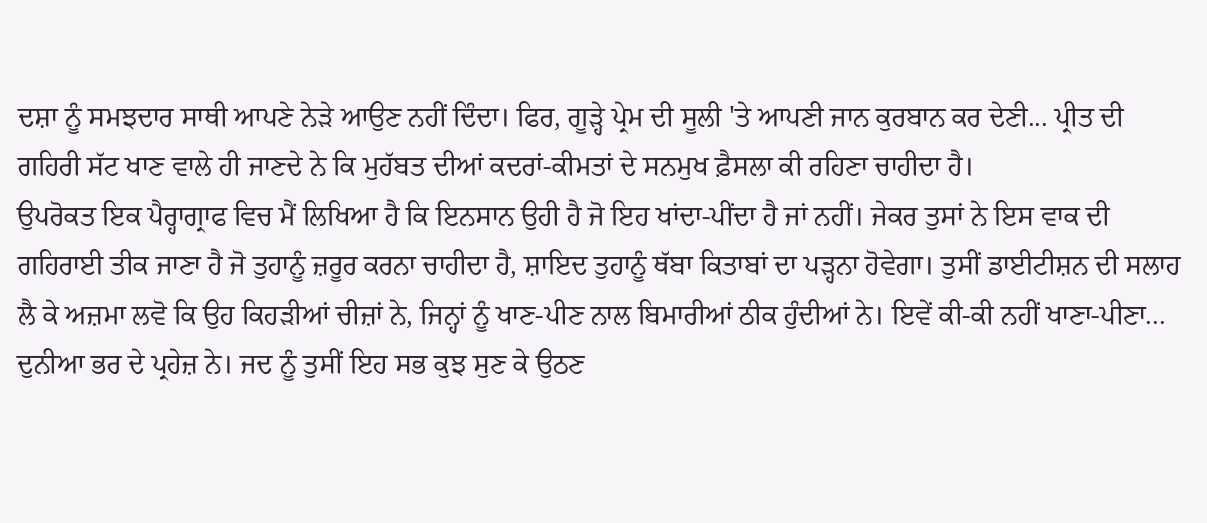ਦਸ਼ਾ ਨੂੰ ਸਮਝਦਾਰ ਸਾਥੀ ਆਪਣੇ ਨੇੜੇ ਆਉਣ ਨਹੀਂ ਦਿੰਦਾ। ਫਿਰ, ਗੂੜ੍ਹੇ ਪ੍ਰੇਮ ਦੀ ਸੂਲੀ 'ਤੇ ਆਪਣੀ ਜਾਨ ਕੁਰਬਾਨ ਕਰ ਦੇਣੀ... ਪ੍ਰੀਤ ਦੀ ਗਹਿਰੀ ਸੱਟ ਖਾਣ ਵਾਲੇ ਹੀ ਜਾਣਦੇ ਨੇ ਕਿ ਮੁਹੱਬਤ ਦੀਆਂ ਕਦਰਾਂ-ਕੀਮਤਾਂ ਦੇ ਸਨਮੁਖ ਫ਼ੈਸਲਾ ਕੀ ਰਹਿਣਾ ਚਾਹੀਦਾ ਹੈ।
ਉਪਰੋਕਤ ਇਕ ਪੈਰ੍ਹਾਗ੍ਰਾਫ ਵਿਚ ਮੈਂ ਲਿਖਿਆ ਹੈ ਕਿ ਇਨਸਾਨ ਉਹੀ ਹੈ ਜੋ ਇਹ ਖਾਂਦਾ-ਪੀਂਦਾ ਹੈ ਜਾਂ ਨਹੀਂ। ਜੇਕਰ ਤੁਸਾਂ ਨੇ ਇਸ ਵਾਕ ਦੀ ਗਹਿਰਾਈ ਤੀਕ ਜਾਣਾ ਹੈ ਜੋ ਤੁਹਾਨੂੰ ਜ਼ਰੂਰ ਕਰਨਾ ਚਾਹੀਦਾ ਹੈ, ਸ਼ਾਇਦ ਤੁਹਾਨੂੰ ਥੱਬਾ ਕਿਤਾਬਾਂ ਦਾ ਪੜ੍ਹਨਾ ਹੋਵੇਗਾ। ਤੁਸੀਂ ਡਾਈਟੀਸ਼ਨ ਦੀ ਸਲਾਹ ਲੈ ਕੇ ਅਜ਼ਮਾ ਲਵੋ ਕਿ ਉਹ ਕਿਹੜੀਆਂ ਚੀਜ਼ਾਂ ਨੇ, ਜਿਨ੍ਹਾਂ ਨੂੰ ਖਾਣ-ਪੀਣ ਨਾਲ ਬਿਮਾਰੀਆਂ ਠੀਕ ਹੁੰਦੀਆਂ ਨੇ। ਇਵੇਂ ਕੀ-ਕੀ ਨਹੀਂ ਖਾਣਾ-ਪੀਣਾ... ਦੁਨੀਆ ਭਰ ਦੇ ਪ੍ਰਹੇਜ਼ ਨੇ। ਜਦ ਨੂੰ ਤੁਸੀਂ ਇਹ ਸਭ ਕੁਝ ਸੁਣ ਕੇ ਉਠਣ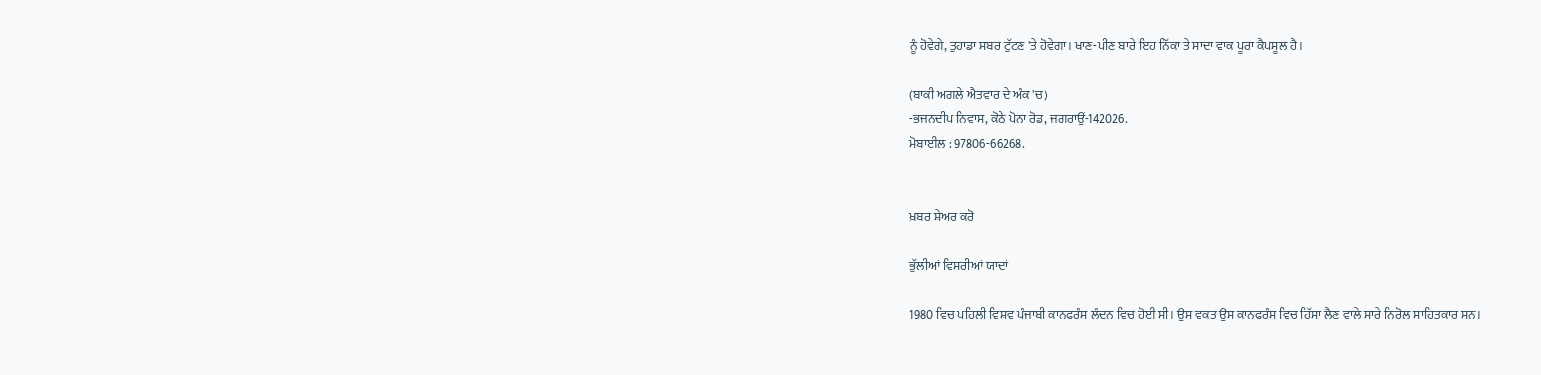ਨੂੰ ਹੋਵੇਗੇ, ਤੁਹਾਡਾ ਸਬਰ ਟੁੱਟਣ 'ਤੇ ਹੋਵੇਗਾ। ਖਾਣ-ਪੀਣ ਬਾਰੇ ਇਹ ਨਿੱਕਾ ਤੇ ਸਾਦਾ ਵਾਕ ਪੂਰਾ ਕੈਪਸੂਲ ਹੈ।

(ਬਾਕੀ ਅਗਲੇ ਐਤਵਾਰ ਦੇ ਅੰਕ 'ਚ)
-ਭਜਨਦੀਪ ਨਿਵਾਸ, ਕੋਠੇ ਪੋਨਾ ਰੋਡ, ਜਗਰਾਉਂ-142026.
ਮੋਬਾਈਲ : 97806-66268.


ਖ਼ਬਰ ਸ਼ੇਅਰ ਕਰੋ

ਭੁੱਲੀਆਂ ਵਿਸਰੀਆਂ ਯਾਦਾਂ

1980 ਵਿਚ ਪਹਿਲੀ ਵਿਸ਼ਵ ਪੰਜਾਬੀ ਕਾਨਫਰੰਸ ਲੰਦਨ ਵਿਚ ਹੋਈ ਸੀ। ਉਸ ਵਕਤ ਉਸ ਕਾਨਫਰੰਸ ਵਿਚ ਹਿੱਸਾ ਲੈਣ ਵਾਲੇ ਸਾਰੇ ਨਿਰੋਲ ਸਾਹਿਤਕਾਰ ਸਨ।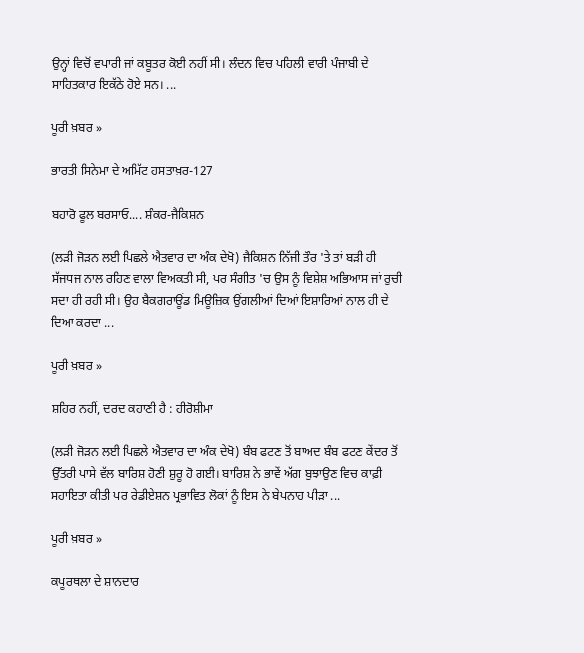ਉਨ੍ਹਾਂ ਵਿਚੋਂ ਵਪਾਰੀ ਜਾਂ ਕਬੂਤਰ ਕੋਈ ਨਹੀਂ ਸੀ। ਲੰਦਨ ਵਿਚ ਪਹਿਲੀ ਵਾਰੀ ਪੰਜਾਬੀ ਦੇ ਸਾਹਿਤਕਾਰ ਇਕੱਠੇ ਹੋਏ ਸਨ। ...

ਪੂਰੀ ਖ਼ਬਰ »

ਭਾਰਤੀ ਸਿਨੇਮਾ ਦੇ ਅਮਿੱਟ ਹਸਤਾਖ਼ਰ-127

ਬਹਾਰੋ ਫੂਲ ਬਰਸਾਓ.... ਸ਼ੰਕਰ-ਜੈਕਿਸ਼ਨ

(ਲੜੀ ਜੋੜਨ ਲਈ ਪਿਛਲੇ ਐਤਵਾਰ ਦਾ ਅੰਕ ਦੇਖੋ) ਜੈਕਿਸ਼ਨ ਨਿੱਜੀ ਤੌਰ 'ਤੇ ਤਾਂ ਬੜੀ ਹੀ ਸੱਜਧਜ ਨਾਲ ਰਹਿਣ ਵਾਲਾ ਵਿਅਕਤੀ ਸੀ, ਪਰ ਸੰਗੀਤ 'ਚ ਉਸ ਨੂੰ ਵਿਸ਼ੇਸ਼ ਅਭਿਆਸ ਜਾਂ ਰੁਚੀ ਸਦਾ ਹੀ ਰਹੀ ਸੀ। ਉਹ ਬੈਕਗਰਾਊਂਡ ਮਿਊਜ਼ਿਕ ਉਂਗਲੀਆਂ ਦਿਆਂ ਇਸ਼ਾਰਿਆਂ ਨਾਲ ਹੀ ਦੇ ਦਿਆ ਕਰਦਾ ...

ਪੂਰੀ ਖ਼ਬਰ »

ਸ਼ਹਿਰ ਨਹੀਂ, ਦਰਦ ਕਹਾਣੀ ਹੈ : ਹੀਰੋਸ਼ੀਮਾ

(ਲੜੀ ਜੋੜਨ ਲਈ ਪਿਛਲੇ ਐਤਵਾਰ ਦਾ ਅੰਕ ਦੇਖੋ) ਬੰਬ ਫਟਣ ਤੋਂ ਬਾਅਦ ਬੰਬ ਫਟਣ ਕੇਂਦਰ ਤੋਂ ਉੱਤਰੀ ਪਾਸੇ ਵੱਲ ਬਾਰਿਸ਼ ਹੋਣੀ ਸ਼ੁਰੂ ਹੋ ਗਈ। ਬਾਰਿਸ਼ ਨੇ ਭਾਵੇਂ ਅੱਗ ਬੁਝਾਉਣ ਵਿਚ ਕਾਫ਼ੀ ਸਹਾਇਤਾ ਕੀਤੀ ਪਰ ਰੇਡੀਏਸ਼ਨ ਪ੍ਰਭਾਵਿਤ ਲੋਕਾਂ ਨੂੰ ਇਸ ਨੇ ਬੇਪਨਾਹ ਪੀੜਾ ...

ਪੂਰੀ ਖ਼ਬਰ »

ਕਪੂਰਥਲਾ ਦੇ ਸ਼ਾਨਦਾਰ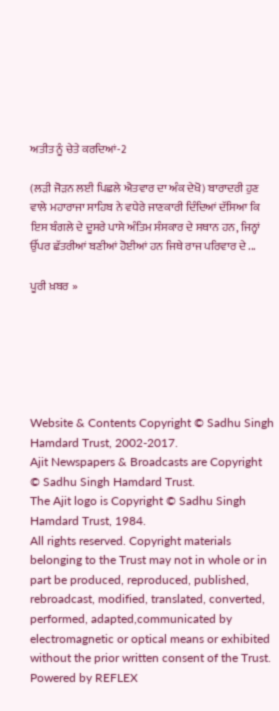ਅਤੀਤ ਨੂੰ ਚੇਤੇ ਕਰਦਿਆਂ-2

(ਲੜੀ ਜੋੜਨ ਲਈ ਪਿਛਲੇ ਐਤਵਾਰ ਦਾ ਅੰਕ ਦੇਖੋ) ਬਾਰਾਦਰੀ ਹੁਣ ਵਾਲੇ ਮਹਾਰਾਜਾ ਸਾਹਿਬ ਨੇ ਵਧੇਰੇ ਜਾਣਕਾਰੀ ਦਿੰਦਿਆਂ ਦੱਸਿਆ ਕਿ ਇਸ ਬੰਗਲੇ ਦੇ ਦੂਸਰੇ ਪਾਸੇ ਅੰਤਿਮ ਸੰਸਕਾਰ ਦੇ ਸਥਾਨ ਹਨ, ਜਿਨ੍ਹਾਂ ਉੱਪਰ ਛੱਤਰੀਆਂ ਬਣੀਆਂ ਹੋਈਆਂ ਹਨ ਜਿਥੇ ਰਾਜ ਪਰਿਵਾਰ ਦੇ ...

ਪੂਰੀ ਖ਼ਬਰ »






Website & Contents Copyright © Sadhu Singh Hamdard Trust, 2002-2017.
Ajit Newspapers & Broadcasts are Copyright © Sadhu Singh Hamdard Trust.
The Ajit logo is Copyright © Sadhu Singh Hamdard Trust, 1984.
All rights reserved. Copyright materials belonging to the Trust may not in whole or in part be produced, reproduced, published, rebroadcast, modified, translated, converted, performed, adapted,communicated by electromagnetic or optical means or exhibited without the prior written consent of the Trust. Powered by REFLEX